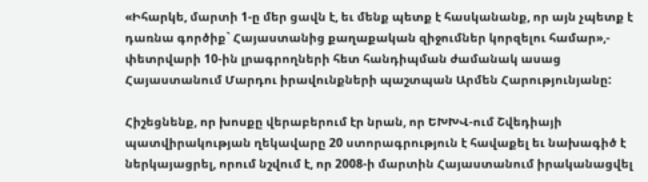«Իհարկե, մարտի 1-ը մեր ցավն է, եւ մենք պետք է հասկանանք, որ այն չպետք է դառնա գործիք` Հայաստանից քաղաքական զիջումներ կորզելու համար»,- փետրվարի 10-ին լրագրողների հետ հանդիպման ժամանակ ասաց Հայաստանում Մարդու իրավունքների պաշտպան Արմեն Հարությունյանը:

Հիշեցնենք, որ խոսքը վերաբերում էր նրան, որ ԵԽԽՎ-ում Շվեդիայի պատվիրակության ղեկավարը 20 ստորագրություն է հավաքել եւ նախագիծ է ներկայացրել, որում նշվում է, որ 2008-ի մարտին Հայաստանում իրականացվել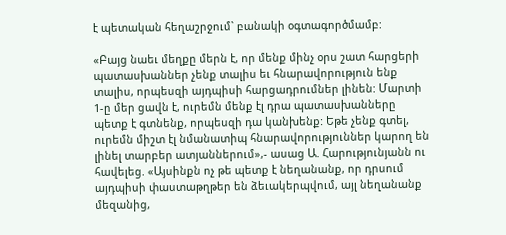է պետական հեղաշրջում` բանակի օգտագործմամբ:

«Բայց նաեւ մեղքը մերն է, որ մենք մինչ օրս շատ հարցերի պատասխաններ չենք տալիս եւ հնարավորություն ենք տալիս, որպեսզի այդպիսի հարցադրումներ լինեն: Մարտի 1-ը մեր ցավն է, ուրեմն մենք էլ դրա պատասխանները պետք է գտնենք, որպեսզի դա կանխենք: Եթե չենք գտել, ուրեմն միշտ էլ նմանատիպ հնարավորություններ կարող են լինել տարբեր ատյաններում»,- ասաց Ա. Հարությունյանն ու հավելեց. «Այսինքն ոչ թե պետք է նեղանանք, որ դրսում այդպիսի փաստաթղթեր են ձեւակերպվում, այլ նեղանանք մեզանից,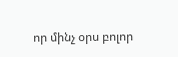որ մինչ օրս բոլոր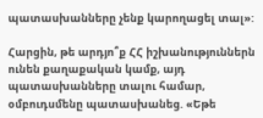պատասխանները չենք կարողացել տալ»:

Հարցին, թե արդյո՞ք ՀՀ իշխանություններն ունեն քաղաքական կամք, այդ պատասխանները տալու համար, օմբուդսմենը պատասխանեց. «Եթե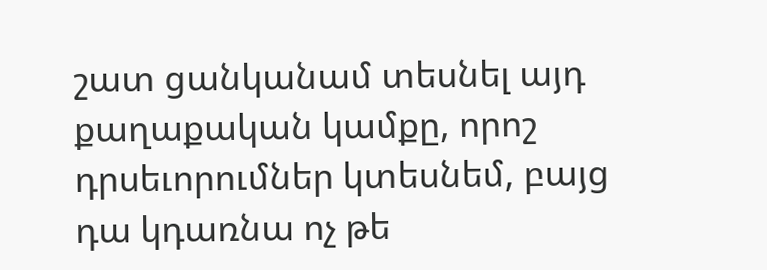շատ ցանկանամ տեսնել այդ քաղաքական կամքը, որոշ դրսեւորումներ կտեսնեմ, բայց դա կդառնա ոչ թե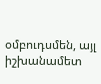օմբուդսմեն, այլ իշխանամետ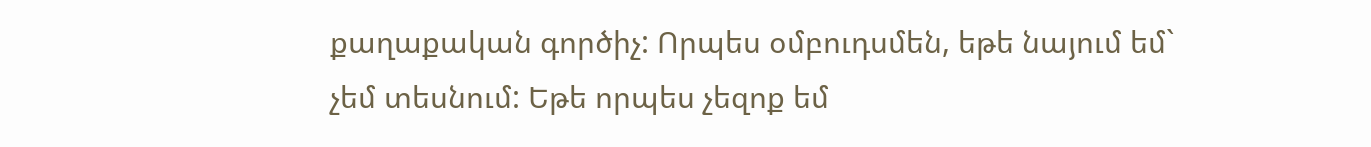քաղաքական գործիչ: Որպես օմբուդսմեն, եթե նայում եմ` չեմ տեսնում: Եթե որպես չեզոք եմ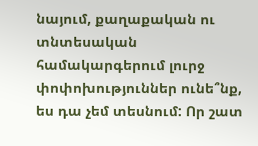նայում, քաղաքական ու տնտեսական համակարգերում լուրջ փոփոխություններ ունե՞նք, ես դա չեմ տեսնում: Որ շատ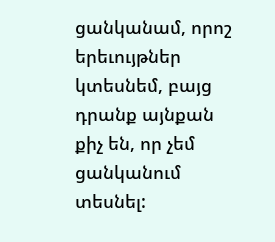ցանկանամ, որոշ երեւույթներ կտեսնեմ, բայց դրանք այնքան քիչ են, որ չեմ ցանկանում տեսնել: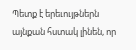Պետք է երեւույթներն այնքան հստակ լինեն, որ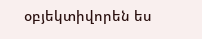օբյեկտիվորեն ես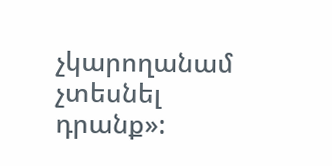չկարողանամ չտեսնել դրանք»: